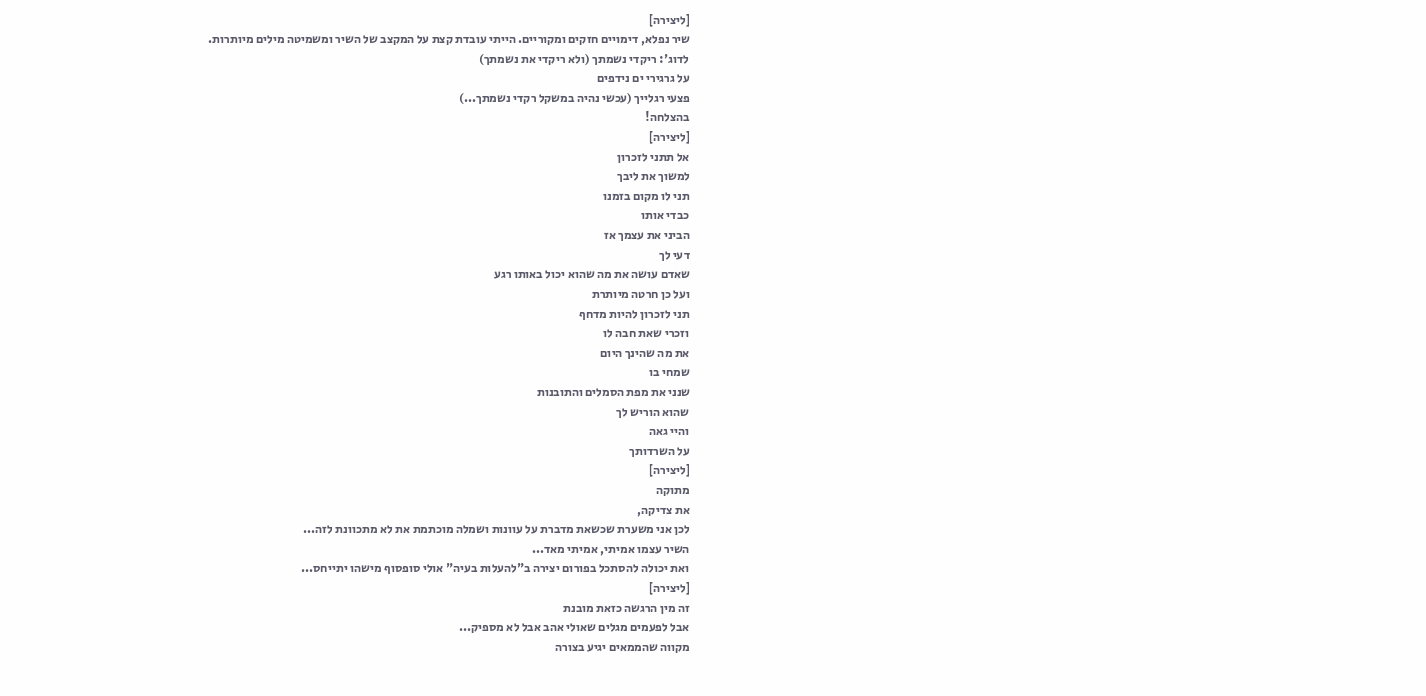[ליצירה]
שיר נפלא, דימויים חזקים ומקוריים. הייתי עובדת קצת על המקצב של השיר ומשמיטה מילים מיותרות.
לדוג': ריקדי נשמתך (ולא ריקדי את נשמתך)
על גרגירי ים נידפים
פצעי רגלייך (עכשי נהיה במשקל רקדי נשמתך...)
בהצלחה!
[ליצירה]
אל תתני לזכרון
למשוך את ליבך
תני לו מקום בזמנו
כבדי אותו
הביני את עצמך אז
דעי לך
שאדם עושה את מה שהוא יכול באותו רגע
ועל כן חרטה מיותרת
תני לזכרון להיות מדחף
וזכרי שאת חבה לו
את מה שהינך היום
שמחי בו
שנני את מפת הסמלים והתובנות
שהוא הוריש לך
והיי גאה
על השרדותך
[ליצירה]
מתוקה
את צדיקה,
לכן אני משערת שכשאת מדברת על עוונות ושמלה מוכתמת את לא מתכוונת לזה...
השיר עצמו אמיתי, אמיתי מאד...
ואת יכולה להסתכל בפורום יצירה ב"להעלות בעיה" אולי סופסוף מישהו יתייחס...
[ליצירה]
זה מין הרגשה כזאת מובנת
אבל לפעמים מגלים שאולי אהב אבל לא מספיק...
מקווה שהממאים יגיע בצורה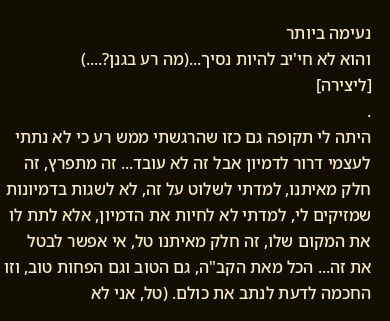נעימה ביותר
והוא לא חי'יב להיות נסיך...(מה רע בגנן?....)
[ליצירה]
.
היתה לי תקופה גם כזו שהרגשתי ממש רע כי לא נתתי לעצמי דרור לדמיון אבל זה לא עובד... זה מתפרץ, זה חלק מאיתנו, למדתי לשלוט על זה, לא לשגות בדמיונות שמזיקים לי, למדתי לא לחיות את הדמיון, אלא לתת לו את המקום שלו, זה חלק מאיתנו טל, אי אפשר לבטל את זה... הכל מאת הקב"ה, גם הטוב וגם הפחות טוב, וזו החכמה לדעת לנתב את כולם. (טל, אני לא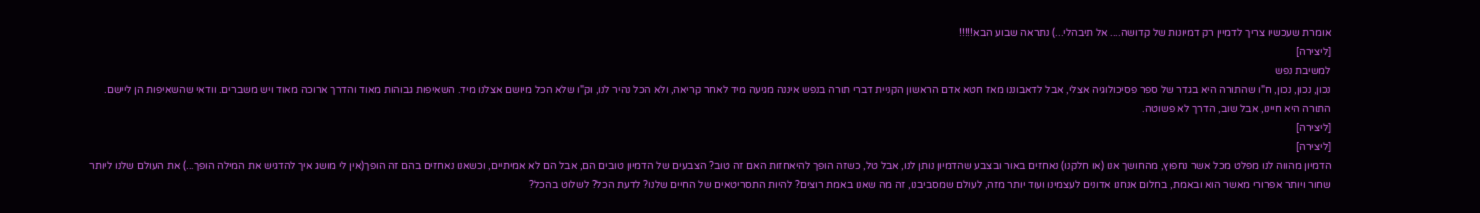אומרת שעכשיו צריך לדמיין רק דמיונות של קדושה.... אל תיבהלי...) נתראה שבוע הבא!!!!!
[ליצירה]
למשיבת נפש
נכון, נכון, נכון, ח"ו שהתורה היא בגדר של ספר פסיכולוגיה אצלי, אבל לדאבוננו מאז חטא אדם הראשון הקניית דברי תורה בנפש איננה מגיעה מיד לאחר קריאה, ולא הכל נהיר לנו, וק"ו שלא הכל מיושם אצלנו מיד. השאיפות גבוהות מאוד והדרך ארוכה מאוד ויש משברים. וודאי שהשאיפות הן ליישם. התורה היא חיינו, אבל שוב, הדרך לא פשוטה.
[ליצירה]
[ליצירה]
הדמיון מהווה לנו מפלט מכל אשר נחפוץ, מהחושך אנו (או חלקנו) נאחזים באור ובצבע שהדמיון נותן לנו, אבל טל, כשזה הופך להיאחזות האם זה טוב? הצבעים של הדמיון טובים הם, אבל הם לא אמיתיים, וכשאנו נאחזים בהם זה הופך(אין לי מושג איך להדגיש את המילה הופך...) את העולם שלנו ליותר שחור ויותר אפרורי מאשר הוא ובאמת, בחלום אנחנו אדונים לעצמינו ועוד יותר מזה, לעולם שמסביבנו, זה מה שאנו באמת רוצים? להיות התסריטאים של החיים שלנו? לדעת הכל? לשלוט בהכל?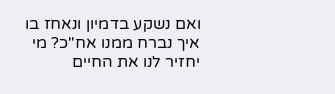ואם נשקע בדמיון ונאחז בו איך נברח ממנו אח"כ? מי יחזיר לנו את החיים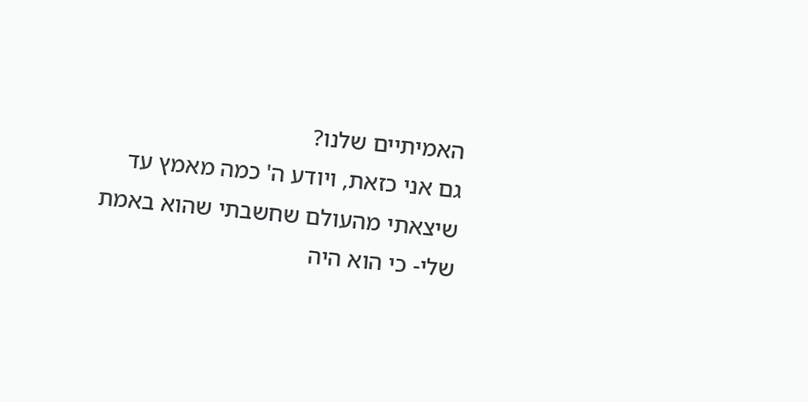האמיתיים שלנו?
גם אני כזאת, ויודע ה' כמה מאמץ עד שיצאתי מהעולם שחשבתי שהוא באמת שלי- כי הוא היה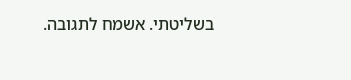בשליטתי. אשמח לתגובה.